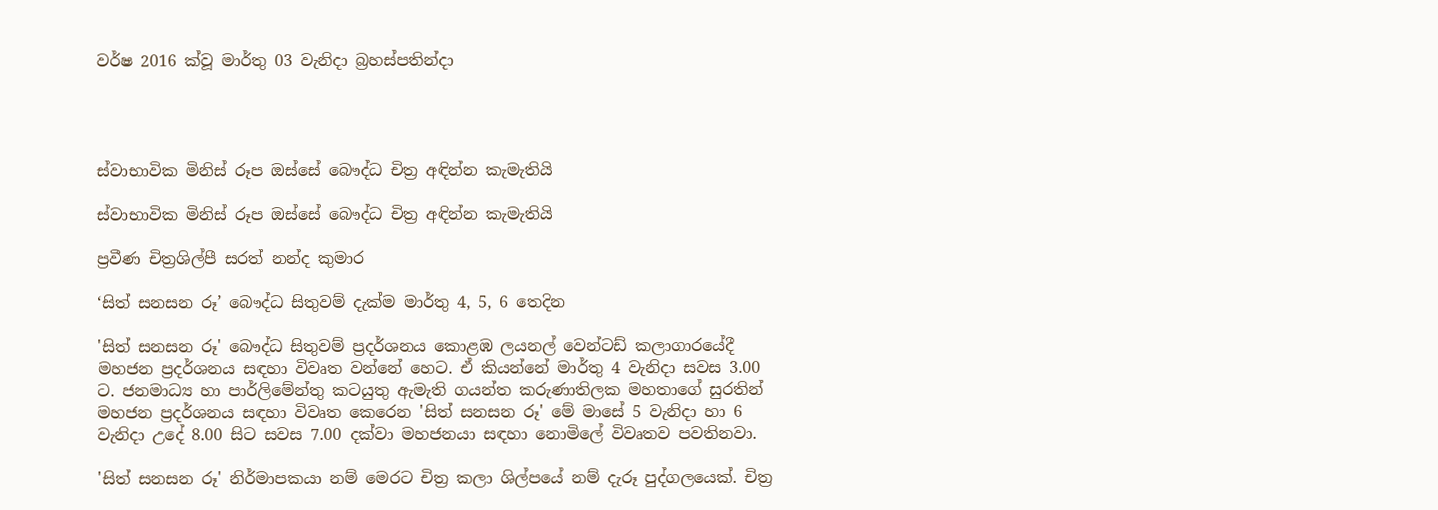වර්ෂ 2016 ක්වූ මාර්තු 03 වැනිදා බ්‍රහස්පතින්දා




ස්වාභාවික මිනිස් රූප ඔස්සේ බෞද්ධ චිත්‍ර අඳින්න කැමැතියි

ස්වාභාවික මිනිස් රූප ඔස්සේ බෞද්ධ චිත්‍ර අඳින්න කැමැතියි

ප්‍රවීණ චිත්‍රශිල්පී සරත් නන්ද කුමාර

‘සිත් සනසන රූ’ බෞද්ධ සිතුවම් දැක්ම මාර්තු 4, 5, 6 තෙදින

'සිත් සනසන රූ' බෞද්ධ සිතුවම් ප්‍රදර්ශනය කොළඹ ලයනල් වෙන්ටඩ් කලාගාරයේදී මහජන ප්‍රදර්ශනය සඳහා විවෘත වන්නේ හෙට. ඒ කියන්නේ මාර්තු 4 වැනිදා සවස 3.00 ට. ජනමාධ්‍ය හා පාර්ලිමේන්තු කටයුතු ඇමැති ගයන්ත කරුණාතිලක මහතාගේ සුරතින් මහජන ප්‍රදර්ශනය සඳහා විවෘත කෙරෙන 'සිත් සනසන රූ' මේ මාසේ 5 වැනිදා හා 6 වැනිදා උදේ 8.00 සිට සවස 7.00 දක්වා මහජනයා සඳහා නොමිලේ විවෘතව පවතිනවා.

'සිත් සනසන රූ' නිර්මාපකයා නම් මෙරට චිත්‍ර කලා ශිල්පයේ නම් දැරූ පුද්ගලයෙක්. චිත්‍ර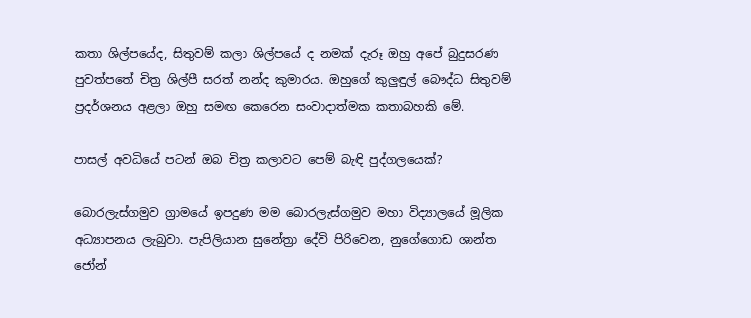කතා ශිල්පයේද, සිතුවම් කලා ශිල්පයේ ද නමක් දැරූ ඔහු අපේ බුදුසරණ පුවත්පතේ චිත්‍ර ශිල්පී සරත් නන්ද කුමාරය. ඔහුගේ කුලුඳුල් බෞද්ධ සිතුවම් ප්‍රදර්ශනය අළලා ඔහු සමඟ කෙරෙන සංවාදාත්මක කතාබහකි මේ.

පාසල් අවධියේ පටන් ඔබ චිත්‍ර කලාවට පෙම් බැඳි පුද්ගලයෙක්?

බොරලැස්ගමුව ග්‍රාමයේ ඉපදුණ මම බොරලැස්ගමුව මහා විද්‍යාලයේ මූලික අධ්‍යාපනය ලැබුවා. පැපිලියාන සුනේත්‍රා දේවි පිරිවෙන, නුගේගොඩ ශාන්ත ජෝන්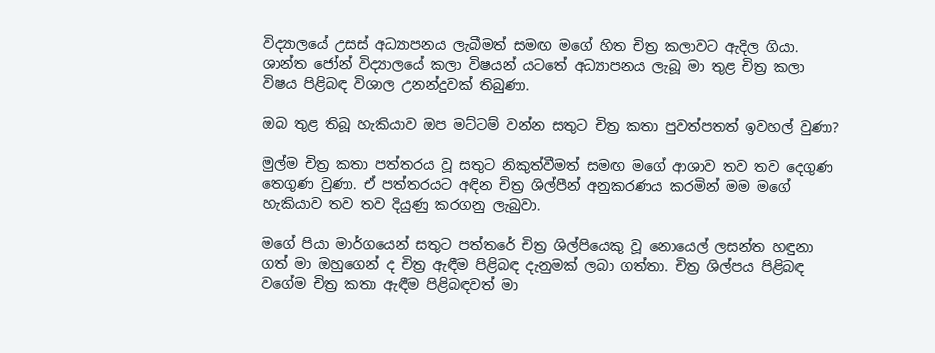විද්‍යාලයේ උසස් අධ්‍යාපනය ලැබීමත් සමඟ මගේ හිත චිත්‍ර කලාවට ඇදිල ගියා. ශාන්ත ජෝන් විද්‍යාලයේ කලා විෂයන් යටතේ අධ්‍යාපනය ලැබූ මා තුළ චිත්‍ර කලා විෂය පිළිබඳ විශාල උනන්දුවක් තිබුණා.

ඔබ තුළ තිබූ හැකියාව ඔප මට්ටම් වන්න සතුට චිත්‍ර කතා පුවත්පතත් ඉවහල් වුණා?

මුල්ම චිත්‍ර කතා පත්තරය වූ සතුට නිකුත්වීමත් සමඟ මගේ ආශාව තව තව දෙගුණ තෙගුණ වුණා. ඒ පත්තරයට අඳින චිත්‍ර ශිල්පීන් අනුකරණය කරමින් මම මගේ හැකියාව තව තව දියුණු කරගනු ලැබුවා.

මගේ පියා මාර්ගයෙන් සතුට පත්තරේ චිත්‍ර ශිල්පියෙකු වූ නොයෙල් ලසන්ත හඳුනා ගත් මා ඔහුගෙන් ද චිත්‍ර ඇඳීම පිළිබඳ දැනුමක් ලබා ගත්තා. චිත්‍ර ශිල්පය පිළිබඳ වගේම චිත්‍ර කතා ඇඳීම පිළිබඳවත් මා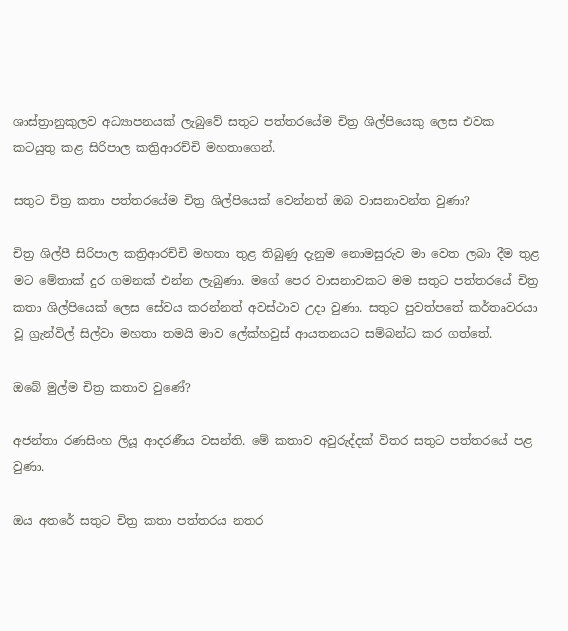ශාස්ත්‍රානුකුලව අධ්‍යාපනයක් ලැබුවේ සතුට පත්තරයේම චිත්‍ර ශිල්පියෙකු ලෙස එවක කටයුතු කළ සිරිපාල කත්‍රිආරච්චි මහතාගෙන්.

සතුට චිත්‍ර කතා පත්තරයේම චිත්‍ර ශිල්පියෙක් වෙන්නත් ඔබ වාසනාවන්ත වුණා?

චිත්‍ර ශිල්පී සිරිපාල කත්‍රිආරච්චි මහතා තුළ තිබුණු දැනුම නොමසුරුව මා වෙත ලබා දීම තුළ මට මේතාක් දුර ගමනක් එන්න ලැබුණා. මගේ පෙර වාසනාවකට මම සතුට පත්තරයේ චිත්‍ර කතා ශිල්පියෙක් ලෙස සේවය කරන්නත් අවස්ථාව උදා වුණා. සතුට පුවත්පතේ කර්තෘවරයා වූ ග්‍රැන්විල් සිල්වා මහතා තමයි මාව ලේක්හවුස් ආයතනයට සම්බන්ධ කර ගත්තේ.

ඔබේ මුල්ම චිත්‍ර කතාව වුණේ?

අජන්තා රණසිංහ ලියූ ආදරණීය වසන්ති. මේ කතාව අවුරුද්දක් විතර සතුට පත්තරයේ පළ වුණා.

ඔය අතරේ සතුට චිත්‍ර කතා පත්තරය නතර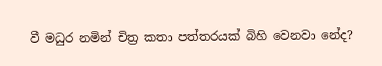වී මධුර නමින් චිත්‍ර කතා පත්තරයක් බිහි වෙනවා නේද?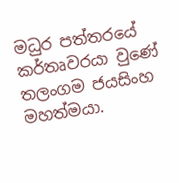මධුර පත්තරයේ කර්තෘවරයා වුණේ තලංගම ජයසිංහ මහත්මයා.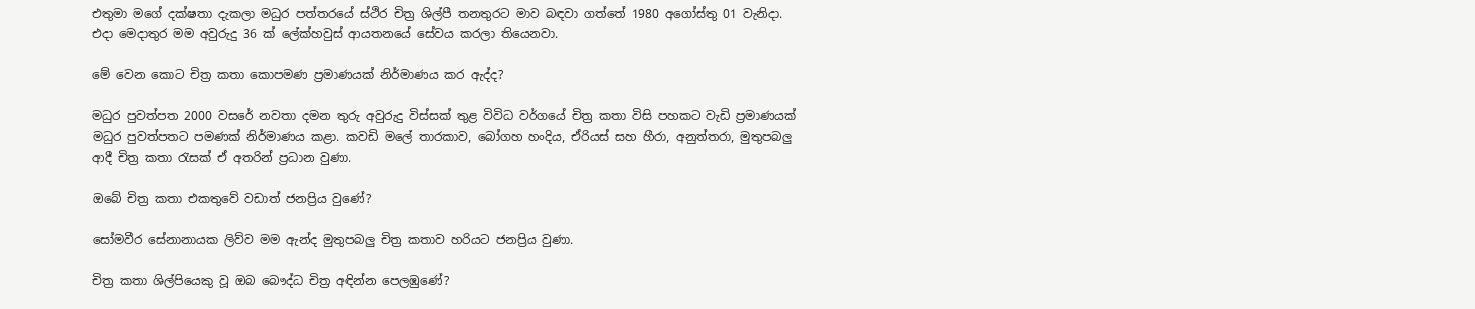එතුමා මගේ දක්ෂතා දැකලා මධුර පත්තරයේ ස්ථිර චිත්‍ර ශිල්පී තනතුරට මාව බඳවා ගත්තේ 1980 අගෝස්තු 01 වැනිදා. එදා මෙදාතුර මම අවුරුදු 36 ක් ලේක්හවුස් ආයතනයේ සේවය කරලා තියෙනවා.

මේ වෙන කොට චිත්‍ර කතා කොපමණ ප්‍රමාණයක් නිර්මාණය කර ඇද්ද?

මධුර පුවත්පත 2000 වසරේ නවතා දමන තුරු අවුරුදු විස්සක් තුළ විවිධ වර්ගයේ චිත්‍ර කතා විසි පහකට වැඩි ප්‍රමාණයක් මධුර පුවත්පතට පමණක් නිර්මාණය කළා. කවඩි මලේ තාරකාව, බෝගහ හංදිය, ඒරියස් සහ හීරා, අනුත්තරා, මුතුපබලු ආදී චිත්‍ර කතා රැසක් ඒ අතරින් ප්‍රධාන වුණා.

ඔබේ චිත්‍ර කතා එකතුවේ වඩාත් ජනප්‍රිය වුණේ?

සෝමවීර සේනානායක ලිව්ව මම ඇන්ද මුතුපබලු චිත්‍ර කතාව හරියට ජනප්‍රිය වුණා.

චිත්‍ර කතා ශිල්පියෙකු වූ ඔබ බෞද්ධ චිත්‍ර අඳින්න පෙලඹුණේ?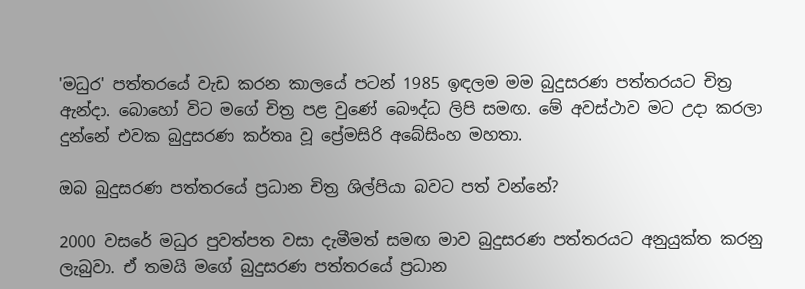'මධුර' පත්තරයේ වැඩ කරන කාලයේ පටන් 1985 ඉඳලම මම බුදුසරණ පත්තරයට චිත්‍ර ඇන්දා. බොහෝ විට මගේ චිත්‍ර පළ වුණේ බෞද්ධ ලිපි සමඟ. මේ අවස්ථාව මට උදා කරලා දුන්නේ එවක බුදුසරණ කර්තෘ වූ ප්‍රේමසිරි අබේසිංහ මහතා.

ඔබ බුදුසරණ පත්තරයේ ප්‍රධාන චිත්‍ර ශිල්පියා බවට පත් වන්නේ?

2000 වසරේ මධුර පුවත්පත වසා දැමීමත් සමඟ මාව බුදුසරණ පත්තරයට අනුයුක්ත කරනු ලැබුවා. ඒ තමයි මගේ බුදුසරණ පත්තරයේ ප්‍රධාන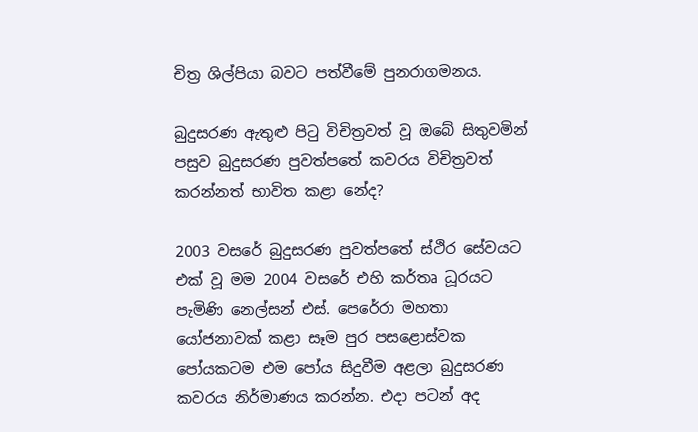චිත්‍ර ශිල්පියා බවට පත්වීමේ පුනරාගමනය.

බුදුසරණ ඇතුළු පිටු විචිත්‍රවත් වූ ඔබේ සිතුවමින් පසුව බුදුසරණ පුවත්පතේ කවරය විචිත්‍රවත් කරන්නත් භාවිත කළා නේද?

2003 වසරේ බුදුසරණ පුවත්පතේ ස්ථිර සේවයට එක් වූ මම 2004 වසරේ එහි කර්තෘ ධූරයට පැමිණි නෙල්සන් එස්. පෙරේරා මහතා යෝජනාවක් කළා සෑම පුර පසළොස්වක පෝයකටම එම පෝය සිදුවීම අළලා බුදුසරණ කවරය නිර්මාණය කරන්න. එදා පටන් අද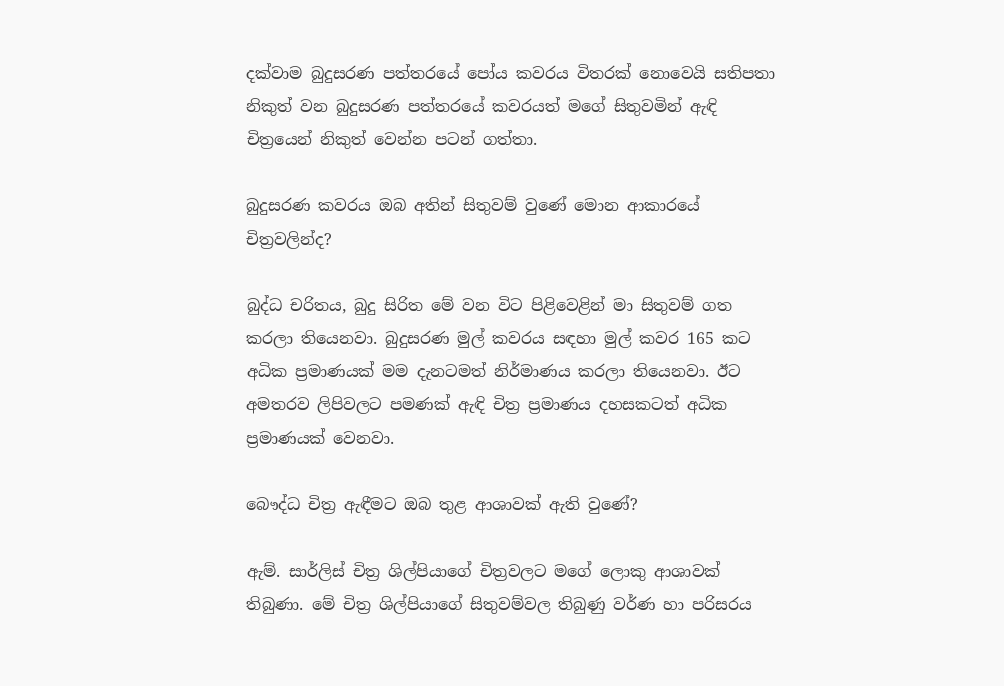දක්වාම බුදුසරණ පත්තරයේ පෝය කවරය විතරක් නොවෙයි සතිපතා නිකුත් වන බුදුසරණ පත්තරයේ කවරයත් මගේ සිතුවමින් ඇඳි චිත්‍රයෙන් නිකුත් වෙන්න පටන් ගත්තා.

බුදුසරණ කවරය ඔබ අතින් සිතුවම් වුණේ මොන ආකාරයේ චිත්‍රවලින්ද?

බුද්ධ චරිතය, බුදු සිරිත මේ වන විට පිළිවෙළින් මා සිතුවම් ගත කරලා තියෙනවා. බුදුසරණ මුල් කවරය සඳහා මුල් කවර 165 කට අධික ප්‍රමාණයක් මම දැනටමත් නිර්මාණය කරලා තියෙනවා. ඊට අමතරව ලිපිවලට පමණක් ඇඳි චිත්‍ර ප්‍රමාණය දහසකටත් අධික ප්‍රමාණයක් වෙනවා.

බෞද්ධ චිත්‍ර ඇඳීමට ඔබ තුළ ආශාවක් ඇති වුණේ?

ඇම්. සාර්ලිස් චිත්‍ර ශිල්පියාගේ චිත්‍රවලට මගේ ලොකු ආශාවක් තිබුණා. මේ චිත්‍ර ශිල්පියාගේ සිතුවම්වල තිබුණු වර්ණ හා පරිසරය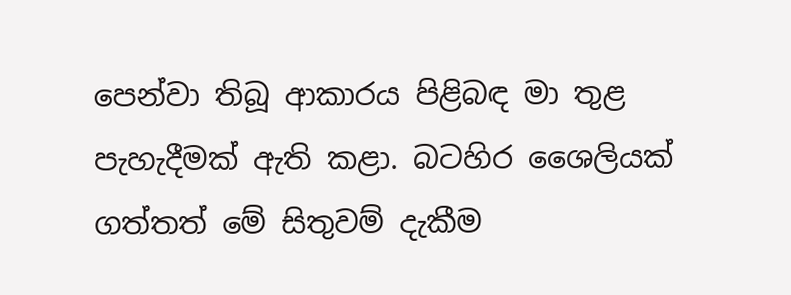පෙන්වා තිබූ ආකාරය පිළිබඳ මා තුළ පැහැදීමක් ඇති කළා. බටහිර ශෛලියක් ගත්තත් මේ සිතුවම් දැකීම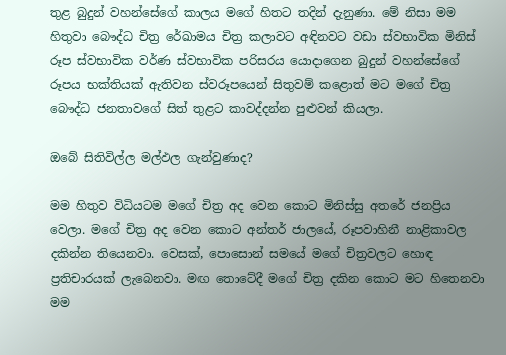තුළ බුදුන් වහන්සේගේ කාලය මගේ හිතට තදින් දැනුණා. මේ නිසා මම හිතුවා බෞද්ධ චිත්‍ර රේඛාමය චිත්‍ර කලාවට අඳිනවට වඩා ස්වභාවික මිනිස් රූප ස්වභාවික වර්ණ ස්වභාවික පරිසරය යොදාගෙන බුදුන් වහන්සේගේ රූපය භක්තියක් ඇතිවන ස්වරූපයෙන් සිතුවම් කළොත් මට මගේ චිත්‍ර බෞද්ධ ජනතාවගේ සිත් තුළට කාවද්දන්න පුළුවන් කියලා.

ඔබේ සිතිවිල්ල මල්ඵල ගැන්වුණාද?

මම හිතුව විධියටම මගේ චිත්‍ර අද වෙන කොට මිනිස්සු අතරේ ජනප්‍රිය වෙලා. මගේ චිත්‍ර අද වෙන කොට අන්තර් ජාලයේ, රූපවාහිනී නාළිකාවල දකින්න තියෙනවා. වෙසක්, පොසොන් සමයේ මගේ චිත්‍රවලට හොඳ ප්‍රතිචාරයක් ලැබෙනවා. මඟ තොටේදී මගේ චිත්‍ර දකින කොට මට හිතෙනවා මම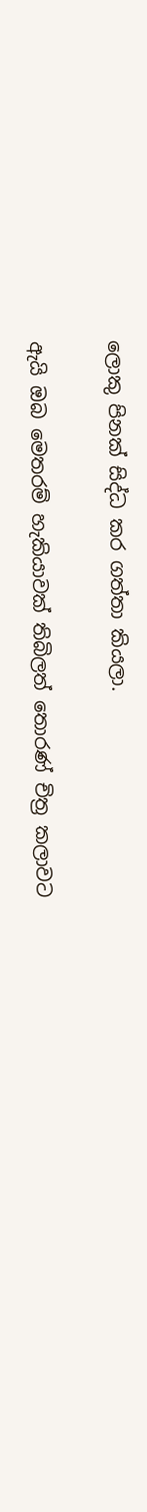ලොකු පිනක් සිද්ධ කර ගත්තා කියලා.

ඇයි ඔබ මෙතරම් හැකියාවක් තිබිලත් තොරණ් චිත්‍ර කලාවට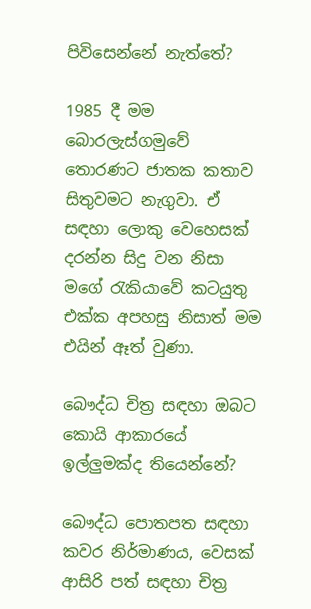පිවිසෙන්නේ නැත්තේ?

1985 දී මම බොරලැස්ගමුවේ තොරණට ජාතක කතාව සිතුවමට නැගුවා. ඒ සඳහා ලොකු වෙහෙසක් දරන්න සිදු වන නිසා මගේ රැකියාවේ කටයුතු එක්ක අපහසු නිසාත් මම එයින් ඈත් වුණා.

බෞද්ධ චිත්‍ර සඳහා ඔබට කොයි ආකාරයේ ඉල්ලුමක්ද තියෙන්නේ?

බෞද්ධ පොතපත සඳහා කවර නිර්මාණය, වෙසක් ආසිරි පත් සඳහා චිත්‍ර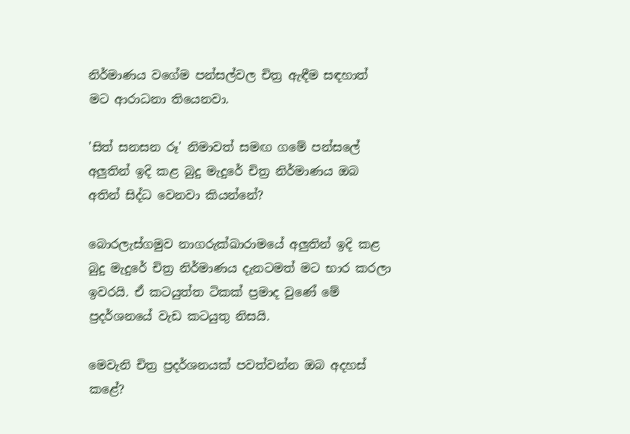නිර්මාණය වගේම පන්සල්වල චිත්‍ර ඇඳීම සඳහාත් මට ආරාධනා තියෙනවා.

'සිත් සනසන රූ' නිමාවත් සමඟ ගමේ පන්සලේ අලුතින් ඉදි කළ බුදු මැදුරේ චිත්‍ර නිර්මාණය ඔබ අතින් සිද්ධ වෙනවා කියන්නේ?

බොරලැස්ගමුව නාගරුක්ඛාරාමයේ අලුතින් ඉදි කළ බුදු මැදුරේ චිත්‍ර නිර්මාණය දැනටමත් මට භාර කරලා ඉවරයි. ඒ කටයුත්ත ටිකක් ප්‍රමාද වුණේ මේ ප්‍රදර්ශනයේ වැඩ කටයුතු නිසයි.

මෙවැනි චිත්‍ර ප්‍රදර්ශනයක් පවත්වන්න ඔබ අදහස් කළේ?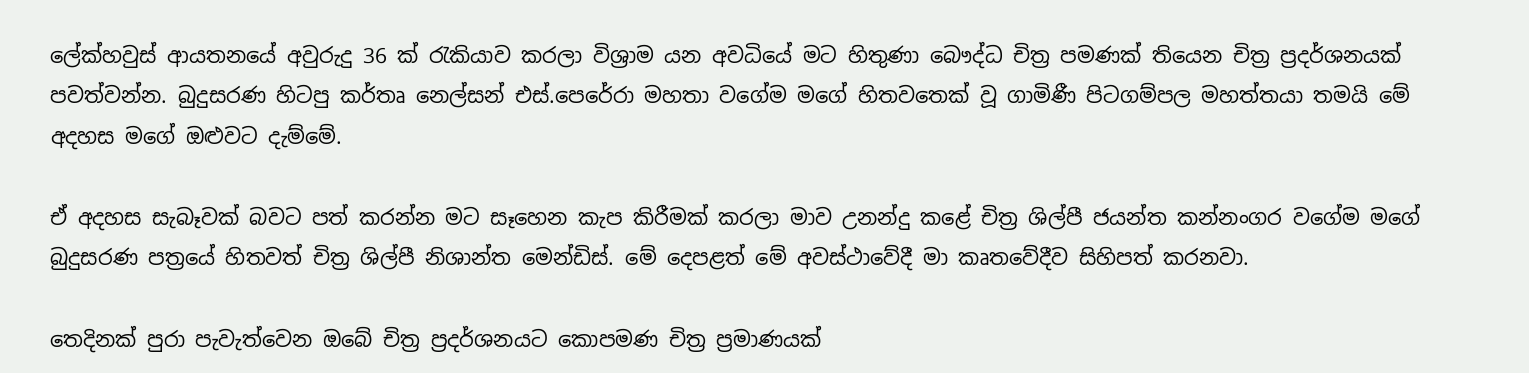ලේක්හවුස් ආයතනයේ අවුරුදු 36 ක් රැකියාව කරලා විශ්‍රාම යන අවධියේ මට හිතුණා බෞද්ධ චිත්‍ර පමණක් තියෙන චිත්‍ර ප්‍රදර්ශනයක් පවත්වන්න. බුදුසරණ හිටපු කර්තෘ නෙල්සන් එස්.පෙරේරා මහතා වගේම මගේ හිතවතෙක් වූ ගාමිණී පිටගම්පල මහත්තයා තමයි මේ අදහස මගේ ඔළුවට දැම්මේ.

ඒ අදහස සැබෑවක් බවට පත් කරන්න මට සෑහෙන කැප කිරීමක් කරලා මාව උනන්දු කළේ චිත්‍ර ශිල්පී ජයන්ත කන්නංගර වගේම මගේ බුදුසරණ පත්‍රයේ හිතවත් චිත්‍ර ශිල්පී නිශාන්ත මෙන්ඩිස්. මේ දෙපළත් මේ අවස්ථාවේදී මා කෘතවේදීව සිහිපත් කරනවා.

තෙදිනක් පුරා පැවැත්වෙන ඔබේ චිත්‍ර ප්‍රදර්ශනයට කොපමණ චිත්‍ර ප්‍රමාණයක්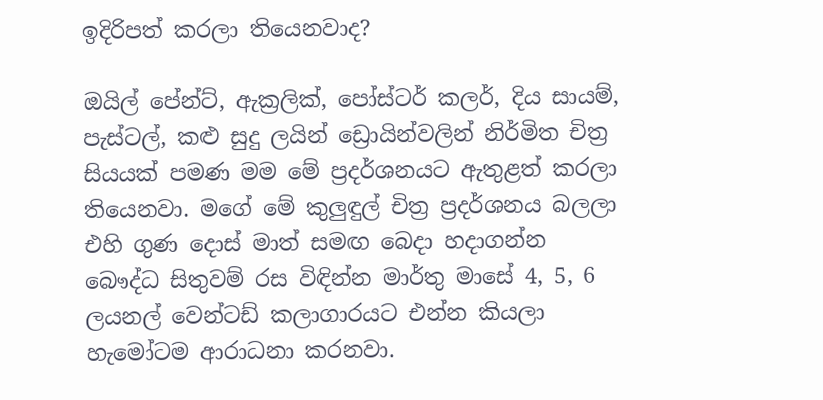ඉදිරිපත් කරලා තියෙනවාද?

ඔයිල් පේන්ට්, ඇක්‍රලික්, පෝස්ටර් කලර්, දිය සායම්, පැස්ටල්, කළු සුදු ලයින් ඩ්‍රොයින්වලින් නිර්මිත චිත්‍ර සියයක් පමණ මම මේ ප්‍රදර්ශනයට ඇතුළත් කරලා තියෙනවා. මගේ මේ කුලුඳුල් චිත්‍ර ප්‍රදර්ශනය බලලා එහි ගුණ දොස් මාත් සමඟ බෙදා හදාගන්න බෞද්ධ සිතුවම් රස විඳින්න මාර්තු මාසේ 4, 5, 6 ලයනල් වෙන්ටඩ් කලාගාරයට එන්න කියලා හැමෝටම ආරාධනා කරනවා.